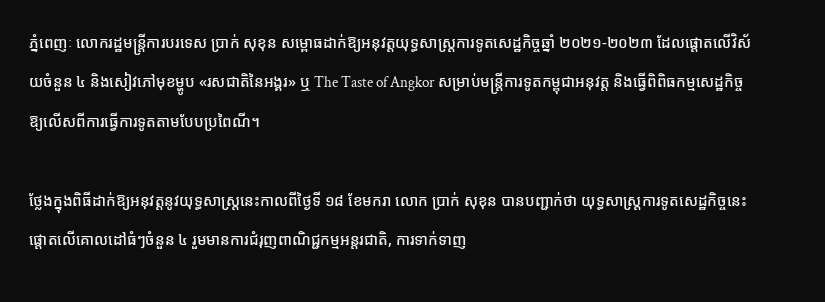ភ្នំពេញៈ លោករដ្ឋមន្ត្រីការបរទេស ប្រាក់ សុខុន សម្ពោធដាក់ឱ្យអនុវត្តយុទ្ធសាស្ត្រការទូតសេដ្ឋកិច្ចឆ្នាំ ២០២១-២០២៣ ដែលផ្ដោតលើវិស័យចំនួន ៤ និងសៀវភៅមុខម្ហូប «រសជាតិនៃអង្គរ» ឬ The Taste of Angkor សម្រាប់មន្ត្រីការទូតកម្ពុជាអនុវត្ត និងធ្វើពិពិធកម្មសេដ្ឋកិច្ចឱ្យលើសពីការធ្វើការទូតតាមបែបប្រពៃណី។

ថ្លែងក្នុងពិធីដាក់ឱ្យអនុវត្តនូវយុទ្ធសាស្ត្រនេះកាលពីថ្ងៃទី ១៨ ខែមករា លោក ប្រាក់ សុខុន បានបញ្ជាក់ថា យុទ្ធសាស្ត្រការទូតសេដ្ឋកិច្ចនេះផ្ដោតលើគោលដៅធំៗចំនួន ៤ រួមមានការជំរុញពាណិជ្ជកម្មអន្តរជាតិ, ការទាក់ទាញ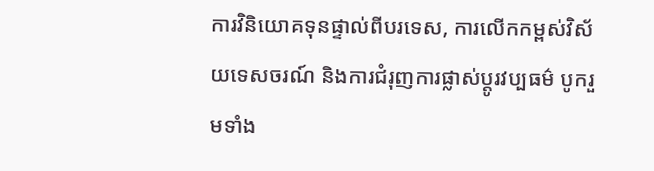ការវិនិយោគទុនផ្ទាល់ពីបរទេស, ការលើកកម្ពស់វិស័យទេសចរណ៍ និងការជំរុញការផ្លាស់ប្តូរវប្បធម៌ បូករួមទាំង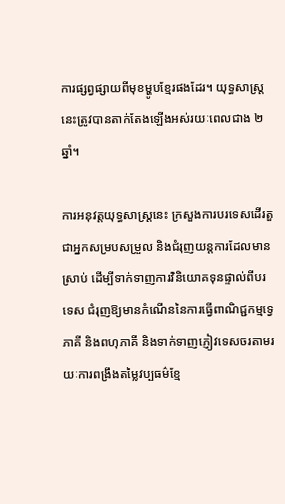ការផ្សព្វផ្សាយពីមុខម្ហូបខ្មែរផងដែរ។ យុទ្ធសាស្ត្រនេះត្រូវបានតាក់តែងឡើងអស់រយៈពេលជាង ២ ឆ្នាំ។

ការអនុវត្តយុទ្ធសាស្ត្រនេះ ក្រសួងការបរទេសដើរតួជាអ្នកសម្របសម្រួល និងជំរុញយន្តការដែលមានស្រាប់ ដើម្បីទាក់ទាញការវិនិយោគទុនផ្ទាល់ពីបរទេស ជំរុញឱ្យមានកំណើននៃការធ្វើពាណិជ្ជកម្មទ្វេភាគី និងពហុភាគី និងទាក់ទាញភ្ញៀវទេសចរតាមរយៈការពង្រឹងតម្លៃវប្បធម៌ខ្មែ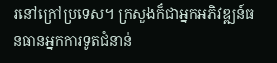រនៅក្រៅប្រទេស។ ក្រសួងក៏ជាអ្នកអភិវឌ្ឍន៍ធនធានអ្នកការទូតជំនាន់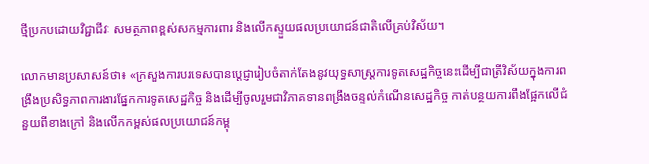ថ្មីប្រកបដោយវិជ្ជាជីវៈ សមត្ថភាពខ្ពស់សកម្មការពារ និងលើកស្ទួយផលប្រយោជន៍ជាតិលើគ្រប់វិស័យ។

លោកមានប្រសាសន៍ថា៖ «ក្រសួងការបរទេសបានប្តេជ្ញារៀបចំតាក់តែងនូវយុទ្ធសាស្ត្រការទូតសេដ្ឋកិច្ចនេះដើម្បីជាត្រីវិស័យក្នុងការពង្រឹងប្រសិទ្ធភាពការងារផ្នែកការទូតសេដ្ឋកិច្ច និងដើម្បីចូលរួមជាវិភាគទានពង្រឹងចន្ទល់កំណើនសេដ្ឋកិច្ច កាត់បន្ថយការពឹងផ្អែកលើជំនួយពីខាងក្រៅ និងលើកកម្ពស់ផលប្រយោជន៍កម្ពុ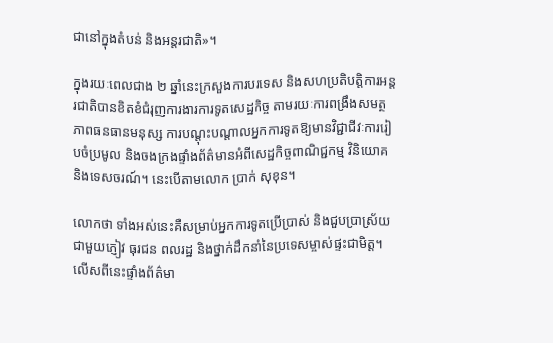ជានៅក្នុងតំបន់ និងអន្តរជាតិ»។

ក្នុងរយៈពេលជាង ២ ឆ្នាំនេះក្រសួងការបរទេស និងសហប្រតិបត្តិការអន្តរជាតិបានខិតខំជំរុញការងារការទូតសេដ្ឋកិច្ច តាមរយៈការពង្រឹងសមត្ថភាពធនធានមនុស្ស ការបណ្តុះបណ្តាលអ្នកការទូតឱ្យមានវិជ្ជាជីវៈការរៀបចំប្រមូល និងចងក្រងផ្ទាំងព័ត៌មានអំពីសេដ្ឋកិច្ចពាណិជ្ជកម្ម វិនិយោគ និងទេសចរណ៍។ នេះបើតាមលោក ប្រាក់ សុខុន។

លោកថា ទាំងអស់នេះគឺសម្រាប់អ្នកការទូតប្រើប្រាស់ និងជួបប្រាស្រ័យជាមួយភ្ញៀវ ធុរជន ពលរដ្ឋ និងថ្នាក់ដឹកនាំនៃប្រទេសម្ចាស់ផ្ទះជាមិត្ត។ លើសពីនេះផ្ទាំងព័ត៌មា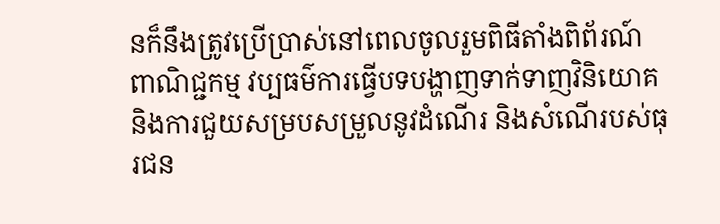នក៏នឹងត្រូវប្រើប្រាស់នៅពេលចូលរួមពិធីតាំងពិព័រណ៍ ពាណិជ្ជកម្ម វប្បធម៌ការធ្វើបទបង្ហាញទាក់ទាញវិនិយោគ និងការជួយសម្របសម្រួលនូវដំណើរ និងសំណើរបស់ធុរជន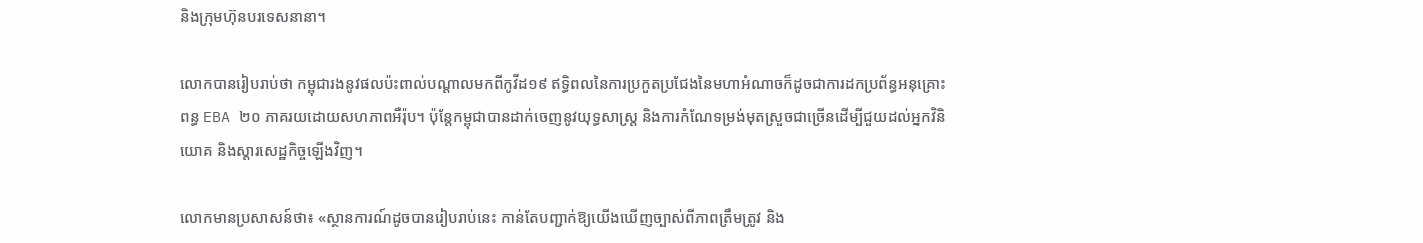និងក្រុមហ៊ុនបរទេសនានា។

លោកបានរៀបរាប់ថា កម្ពុជារងនូវផលប៉ះពាល់បណ្ដាលមកពីកូវីដ១៩ ឥទ្ធិពលនៃការប្រកួតប្រជែងនៃមហាអំណាចក៏ដូចជាការដកប្រព័ន្ធអនុគ្រោះពន្ធ EBA ២០ ភាគរយដោយសហភាពអឺរ៉ុប។ ប៉ុន្តែកម្ពុជាបានដាក់ចេញនូវយុទ្ធសាស្ត្រ និងការកំណែទម្រង់មុតស្រួចជាច្រើនដើម្បីជួយដល់អ្នកវិនិយោគ និងស្ដារសេដ្ឋកិច្ចឡើងវិញ។

លោកមានប្រសាសន៍ថា៖ «ស្ថានការណ៍ដូចបានរៀបរាប់នេះ កាន់តែបញ្ជាក់ឱ្យយើងឃើញច្បាស់ពីភាពត្រឹមត្រូវ និង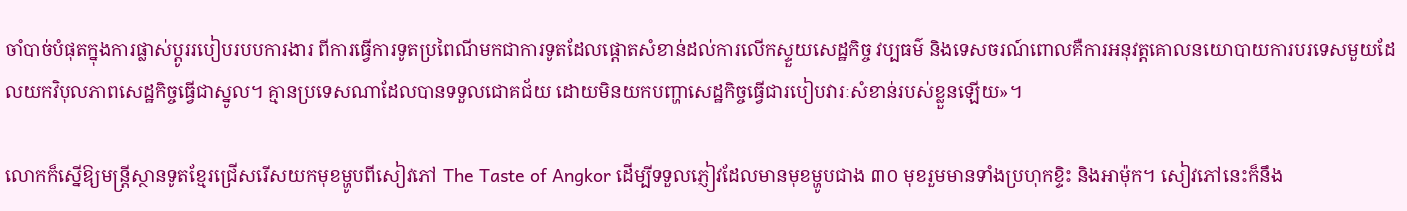ចាំបាច់បំផុតក្នុងការផ្លាស់ប្តូររបៀបរបបការងារ ពីការធ្វើការទូតប្រពៃណីមកជាការទូតដែលផ្តោតសំខាន់ដល់ការលើកស្ទួយសេដ្ឋកិច្ច វប្បធម៌ និងទេសចរណ៍ពោលគឺការអនុវត្តគោលនយោបាយការបរទេសមួយដែលយកវិបុលភាពសេដ្ឋកិច្ចធ្វើជាស្នូល។ គ្មានប្រទេសណាដែលបានទទួលជោគជ័យ ដោយមិនយកបញ្ហាសេដ្ឋកិច្ចធ្វើជារបៀបវារៈសំខាន់របស់ខ្លួនឡើយ»។

លោកក៏ស្នើឱ្យមន្ត្រីស្ថានទូតខ្មែរជ្រើសរើសយកមុខម្ហូបពីសៀវភៅ The Taste of Angkor ដើម្បីទទួលភ្ញៀវដែលមានមុខម្ហូបជាង ៣០ មុខរួមមានទាំងប្រហុកខ្ទិះ និងអាម៉ុក។ សៀវភៅនេះក៏នឹង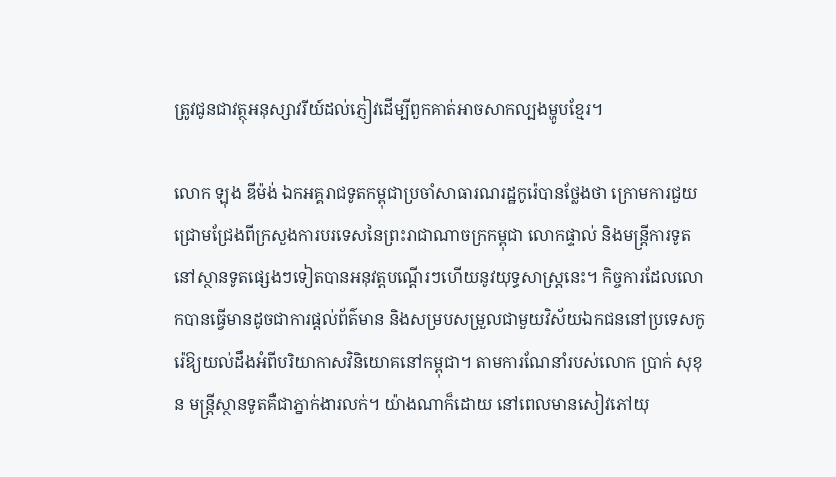ត្រូវជូនជាវត្ថុអនុស្សាវរីយ៍ដល់ភ្ញៀវដើម្បីពួកគាត់អាចសាកល្បងម្ហូបខ្មែរ។

លោក ឡុង ឌីម៉ង់ ឯកអគ្គរាជទូតកម្ពុជាប្រចាំសាធារណរដ្ឋកូរ៉េបានថ្លែងថា ក្រោមការជួយជ្រោមជ្រែងពីក្រសួងការបរទេសនៃព្រះរាជាណាចក្រកម្ពុជា លោកផ្ទាល់ និងមន្ត្រីការទូតនៅស្ថានទូតផ្សេងៗទៀតបានអនុវត្តបណ្ដើរៗហើយនូវយុទ្ធសាស្ត្រនេះ។ កិច្ចការដែលលោកបានធ្វើមានដូចជាការផ្ដល់ព័ត៌មាន និងសម្របសម្រួលជាមួយវិស័យឯកជននៅប្រទេសកូរ៉េឱ្យយល់ដឹងអំពីបរិយាកាសវិនិយោគនៅកម្ពុជា។ តាមការណែនាំរបស់លោក ប្រាក់ សុខុន មន្ត្រីស្ថានទូតគឺជាភ្នាក់ងារលក់។ យ៉ាងណាក៏ដោយ នៅពេលមានសៀវភៅយុ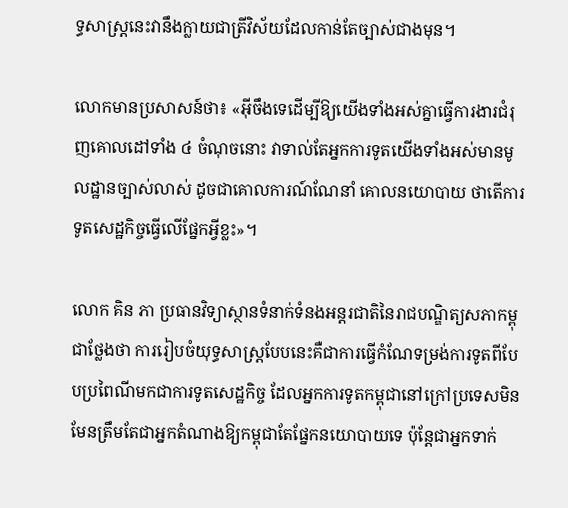ទ្ធសាស្ត្រនេះវានឹងក្លាយជាត្រីវិស័យដែលកាន់តែច្បាស់ជាងមុន។

លោកមានប្រសាសន៍ថា៖ «អ៊ីចឹងទេដើម្បីឱ្យយើងទាំងអស់គ្នាធ្វើការងារជំរុញគោលដៅទាំង ៤ ចំណុចនោះ វាទាល់តែអ្នកការទូតយើងទាំងអស់មានមូលដ្ឋានច្បាស់លាស់ ដូចជាគោលការណ៍ណែនាំ គោលនយោបាយ ថាតើការទូតសេដ្ឋកិច្ចធ្វើលើផ្នែកអ្វីខ្លះ»។

លោក គិន ភា ប្រធានវិទ្យាស្ថានទំនាក់ទំនងអន្តរជាតិនៃរាជបណ្ឌិត្យសភាកម្ពុជាថ្លែងថា ការរៀបចំយុទ្ធសាស្ត្របែបនេះគឺជាការធ្វើកំណែទម្រង់ការទូតពីបែបប្រពៃណីមកជាការទូតសេដ្ឋកិច្ច ដែលអ្នកការទូតកម្ពុជានៅក្រៅប្រទេសមិនមែនត្រឹមតែជាអ្នកតំណាងឱ្យកម្ពុជាតែផ្នែកនយោបាយទេ ប៉ុន្តែជាអ្នកទាក់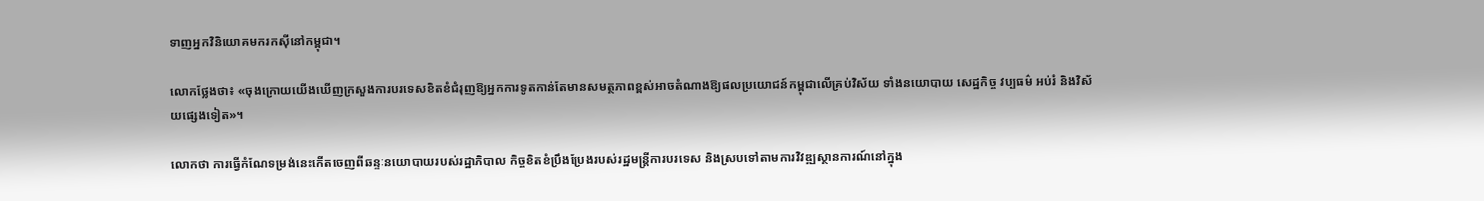ទាញអ្នកវិនិយោគមករកស៊ីនៅកម្ពុជា។

លោកថ្លែងថា៖ «ចុងក្រោយយើងឃើញក្រសួងការបរទេសខិតខំជំរុញឱ្យអ្នកការទូតកាន់តែមានសមត្ថភាពខ្ពស់អាចតំណាងឱ្យផលប្រយោជន៍កម្ពុជាលើគ្រប់វិស័យ ទាំងនយោបាយ សេដ្ឋកិច្ច វប្បធម៌ អប់រំ និងវិស័យផ្សេងទៀត»។

លោកថា ការធ្វើកំណែទម្រង់នេះកើតចេញពីឆន្ទៈនយោបាយរបស់រដ្ឋាភិបាល កិច្ចខិតខំប្រឹងប្រែងរបស់រដ្ឋមន្ត្រីការបរទេស និងស្របទៅតាមការវិវឌ្ឍស្ថានការណ៍នៅក្នុង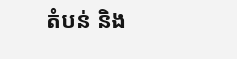តំបន់ និង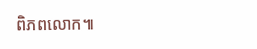ពិភពលោក៕